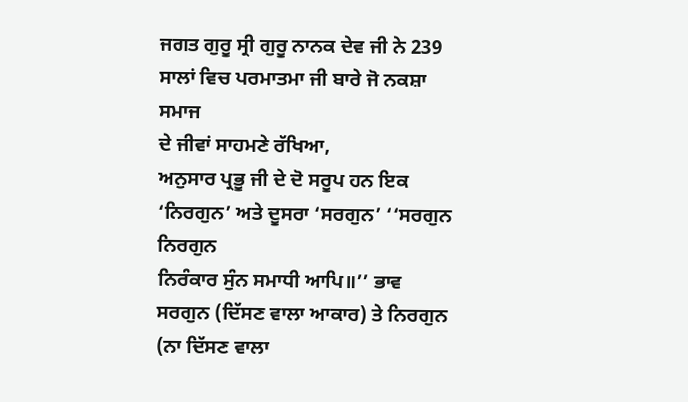ਜਗਤ ਗੁਰੂ ਸ੍ਰੀ ਗੁਰੂ ਨਾਨਕ ਦੇਵ ਜੀ ਨੇ 239 ਸਾਲਾਂ ਵਿਚ ਪਰਮਾਤਮਾ ਜੀ ਬਾਰੇ ਜੋ ਨਕਸ਼ਾ ਸਮਾਜ
ਦੇ ਜੀਵਾਂ ਸਾਹਮਣੇ ਰੱਖਿਆ,
ਅਨੁਸਾਰ ਪ੍ਰਭੂ ਜੀ ਦੇ ਦੋ ਸਰੂਪ ਹਨ ਇਕ ‘ਨਿਰਗੁਨ’ ਅਤੇ ਦੂਸਰਾ ‘ਸਰਗੁਨ’ ‘‘ਸਰਗੁਨ ਨਿਰਗੁਨ
ਨਿਰੰਕਾਰ ਸੁੰਨ ਸਮਾਧੀ ਆਪਿ॥’’ ਭਾਵ
ਸਰਗੁਨ (ਦਿੱਸਣ ਵਾਲਾ ਆਕਾਰ) ਤੇ ਨਿਰਗੁਨ (ਨਾ ਦਿੱਸਣ ਵਾਲਾ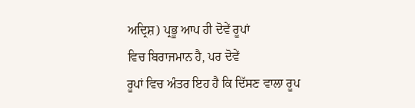ਅਦ੍ਰਿਸ਼) ਪ੍ਰਭੂ ਆਪ ਹੀ ਦੋਵੇਂ ਰੂਪਾਂ
ਵਿਚ ਬਿਰਾਜਮਾਨ ਹੈ, ਪਰ ਦੋਵੇਂ
ਰੂਪਾਂ ਵਿਚ ਅੰਤਰ ਇਹ ਹੈ ਕਿ ਦਿੱਸਣ ਵਾਲਾ ਰੂਪ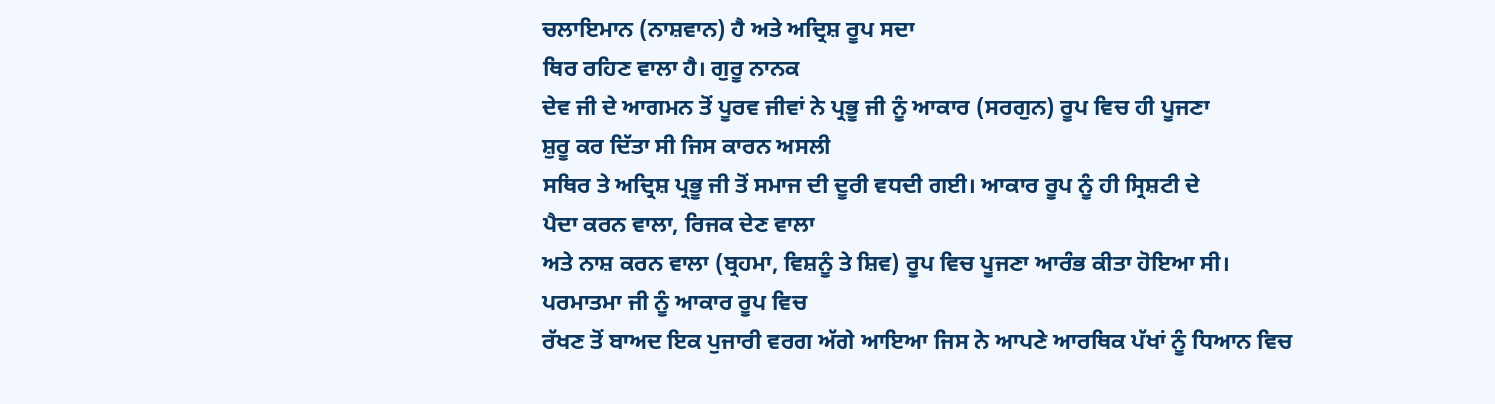ਚਲਾਇਮਾਨ (ਨਾਸ਼ਵਾਨ) ਹੈ ਅਤੇ ਅਦ੍ਰਿਸ਼ ਰੂਪ ਸਦਾ
ਥਿਰ ਰਹਿਣ ਵਾਲਾ ਹੈ। ਗੁਰੂ ਨਾਨਕ
ਦੇਵ ਜੀ ਦੇ ਆਗਮਨ ਤੋਂ ਪੂਰਵ ਜੀਵਾਂ ਨੇ ਪ੍ਰਭੂ ਜੀ ਨੂੰ ਆਕਾਰ (ਸਰਗੁਨ) ਰੂਪ ਵਿਚ ਹੀ ਪੂਜਣਾ
ਸ਼ੁਰੂ ਕਰ ਦਿੱਤਾ ਸੀ ਜਿਸ ਕਾਰਨ ਅਸਲੀ
ਸਥਿਰ ਤੇ ਅਦ੍ਰਿਸ਼ ਪ੍ਰਭੂ ਜੀ ਤੋਂ ਸਮਾਜ ਦੀ ਦੂਰੀ ਵਧਦੀ ਗਈ। ਆਕਾਰ ਰੂਪ ਨੂੰ ਹੀ ਸ੍ਰਿਸ਼ਟੀ ਦੇ
ਪੈਦਾ ਕਰਨ ਵਾਲਾ, ਰਿਜਕ ਦੇਣ ਵਾਲਾ
ਅਤੇ ਨਾਸ਼ ਕਰਨ ਵਾਲਾ (ਬ੍ਰਹਮਾ, ਵਿਸ਼ਨੂੰ ਤੇ ਸ਼ਿਵ) ਰੂਪ ਵਿਚ ਪੂਜਣਾ ਆਰੰਭ ਕੀਤਾ ਹੋਇਆ ਸੀ।
ਪਰਮਾਤਮਾ ਜੀ ਨੂੰ ਆਕਾਰ ਰੂਪ ਵਿਚ
ਰੱਖਣ ਤੋਂ ਬਾਅਦ ਇਕ ਪੁਜਾਰੀ ਵਰਗ ਅੱਗੇ ਆਇਆ ਜਿਸ ਨੇ ਆਪਣੇ ਆਰਥਿਕ ਪੱਖਾਂ ਨੂੰ ਧਿਆਨ ਵਿਚ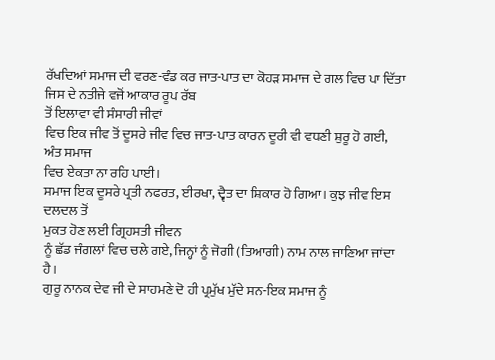ਰੱਖਦਿਆਂ ਸਮਾਜ ਦੀ ਵਰਣ-ਵੰਡ ਕਰ ਜਾਤ-ਪਾਤ ਦਾ ਕੋਹੜ ਸਮਾਜ ਦੇ ਗਲ ਵਿਚ ਪਾ ਦਿੱਤਾ ਜਿਸ ਦੇ ਨਤੀਜੇ ਵਜੋਂ ਆਕਾਰ ਰੂਪ ਰੱਬ
ਤੋਂ ਇਲਾਵਾ ਵੀ ਸੰਸਾਰੀ ਜੀਵਾਂ
ਵਿਚ ਇਕ ਜੀਵ ਤੋਂ ਦੂਸਰੇ ਜੀਵ ਵਿਚ ਜਾਤ-ਪਾਤ ਕਾਰਨ ਦੂਰੀ ਵੀ ਵਧਣੀ ਸ਼ੁਰੂ ਹੋ ਗਈ, ਅੰਤ ਸਮਾਜ
ਵਿਚ ਏਕਤਾ ਨਾ ਰਹਿ ਪਾਈ।
ਸਮਾਜ ਇਕ ਦੂਸਰੇ ਪ੍ਰਤੀ ਨਫਰਤ, ਈਰਖਾ, ਦ੍ਵੈਤ ਦਾ ਸ਼ਿਕਾਰ ਹੋ ਗਿਆ। ਕੁਝ ਜੀਵ ਇਸ ਦਲਦਲ ਤੋਂ
ਮੁਕਤ ਹੋਣ ਲਈ ਗ੍ਰਿਹਸਤੀ ਜੀਵਨ
ਨੂੰ ਛੱਡ ਜੰਗਲਾਂ ਵਿਚ ਚਲੇ ਗਏ, ਜਿਨ੍ਹਾਂ ਨੂੰ ਜੋਗੀ (ਤਿਆਗੀ) ਨਾਮ ਨਾਲ ਜਾਣਿਆ ਜਾਂਦਾ ਹੈ।
ਗੁਰੂ ਨਾਨਕ ਦੇਵ ਜੀ ਦੇ ਸਾਹਮਣੇ ਦੋ ਹੀ ਪ੍ਰਮੁੱਖ ਮੁੱਦੇ ਸਨ-ਇਕ ਸਮਾਜ ਨੂੰ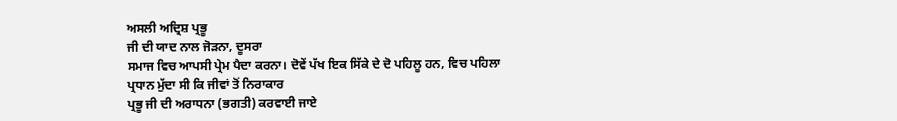ਅਸਲੀ ਅਦ੍ਰਿਸ਼ ਪ੍ਰਭੂ
ਜੀ ਦੀ ਯਾਦ ਨਾਲ ਜੋੜਨਾ, ਦੂਸਰਾ
ਸਮਾਜ ਵਿਚ ਆਪਸੀ ਪ੍ਰੇਮ ਪੈਦਾ ਕਰਨਾ। ਦੋਵੇਂ ਪੱਖ ਇਕ ਸਿੱਕੇ ਦੇ ਦੋ ਪਹਿਲੂ ਹਨ, ਵਿਚ ਪਹਿਲਾ
ਪ੍ਰਧਾਨ ਮੁੱਦਾ ਸੀ ਕਿ ਜੀਵਾਂ ਤੋਂ ਨਿਰਾਕਾਰ
ਪ੍ਰਭੂ ਜੀ ਦੀ ਅਰਾਧਨਾ (ਭਗਤੀ) ਕਰਵਾਈ ਜਾਏ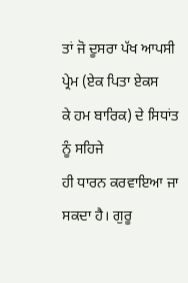ਤਾਂ ਜੋ ਦੂਸਰਾ ਪੱਖ ਆਪਸੀ ਪ੍ਰੇਮ (ਏਕ ਪਿਤਾ ਏਕਸ
ਕੇ ਹਮ ਬਾਰਿਕ) ਦੇ ਸਿਧਾਂਤ ਨੂੰ ਸਹਿਜੇ
ਹੀ ਧਾਰਨ ਕਰਵਾਇਆ ਜਾ ਸਕਦਾ ਹੈ। ਗੁਰੂ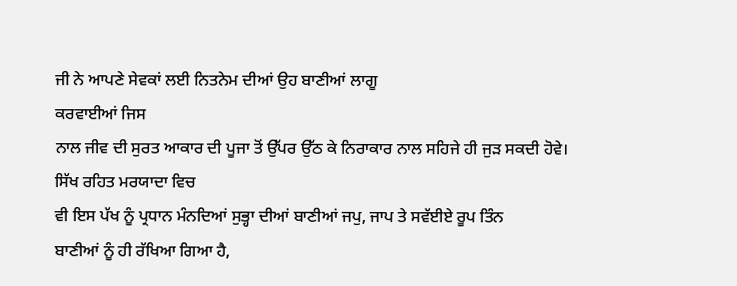ਜੀ ਨੇ ਆਪਣੇ ਸੇਵਕਾਂ ਲਈ ਨਿਤਨੇਮ ਦੀਆਂ ਉਹ ਬਾਣੀਆਂ ਲਾਗੂ
ਕਰਵਾਈਆਂ ਜਿਸ
ਨਾਲ ਜੀਵ ਦੀ ਸੁਰਤ ਆਕਾਰ ਦੀ ਪੂਜਾ ਤੋਂ ਉੱਪਰ ਉੱਠ ਕੇ ਨਿਰਾਕਾਰ ਨਾਲ ਸਹਿਜੇ ਹੀ ਜੁੜ ਸਕਦੀ ਹੋਵੇ।
ਸਿੱਖ ਰਹਿਤ ਮਰਯਾਦਾ ਵਿਚ
ਵੀ ਇਸ ਪੱਖ ਨੂੰ ਪ੍ਰਧਾਨ ਮੰਨਦਿਆਂ ਸੁਭ੍ਹਾ ਦੀਆਂ ਬਾਣੀਆਂ ਜਪੁ, ਜਾਪ ਤੇ ਸਵੱਈਏ ਰੂਪ ਤਿੰਨ
ਬਾਣੀਆਂ ਨੂੰ ਹੀ ਰੱਖਿਆ ਗਿਆ ਹੈ,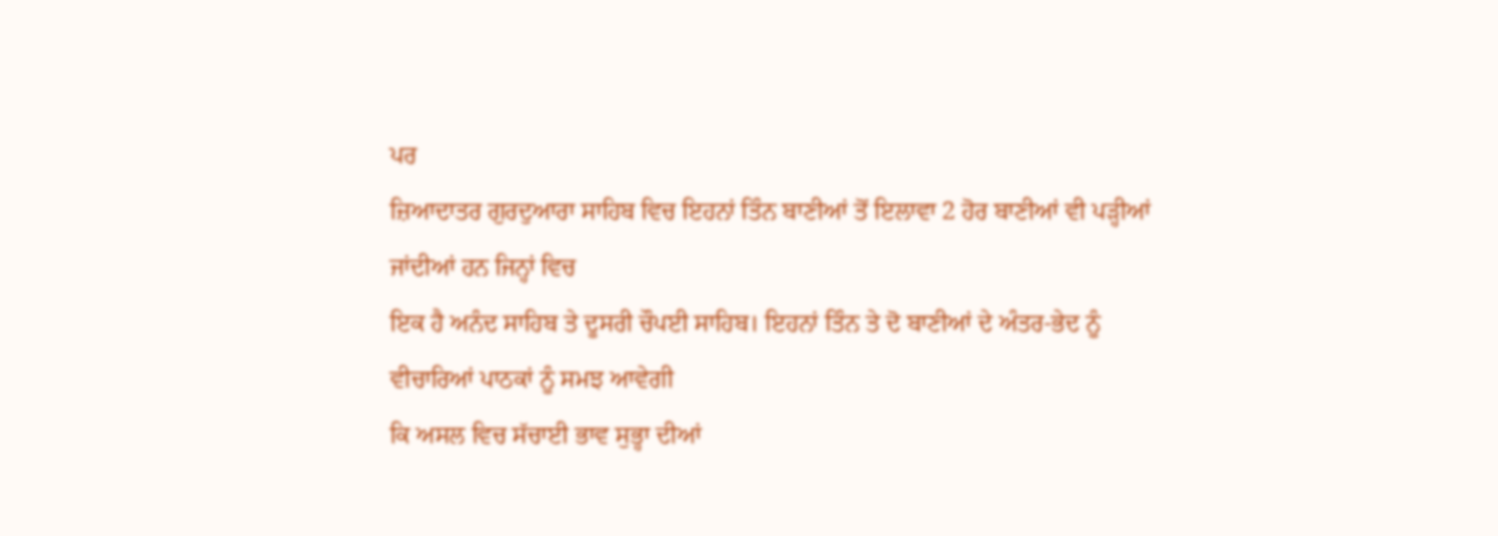ਪਰ
ਜ਼ਿਆਦਾਤਰ ਗੁਰਦੁਆਰਾ ਸਾਹਿਬ ਵਿਚ ਇਹਨਾਂ ਤਿੰਨ ਬਾਣੀਆਂ ਤੋਂ ਇਲਾਵਾ 2 ਹੋਰ ਬਾਣੀਆਂ ਵੀ ਪੜ੍ਹੀਆਂ
ਜਾਂਦੀਆਂ ਹਨ ਜਿਨ੍ਹਾਂ ਵਿਚ
ਇਕ ਹੈ ਅਨੰਦ ਸਾਹਿਬ ਤੇ ਦੂਸਰੀ ਚੌਪਈ ਸਾਹਿਬ। ਇਹਨਾਂ ਤਿੰਨ ਤੇ ਦੋ ਬਾਣੀਆਂ ਦੇ ਅੰਤਰ-ਭੇਦ ਨੂੰ
ਵੀਚਾਰਿਆਂ ਪਾਠਕਾਂ ਨੂੰ ਸਮਝ ਆਵੇਗੀ
ਕਿ ਅਸਲ ਵਿਚ ਸੱਚਾਈ ਭਾਵ ਸੁਭ੍ਹਾ ਦੀਆਂ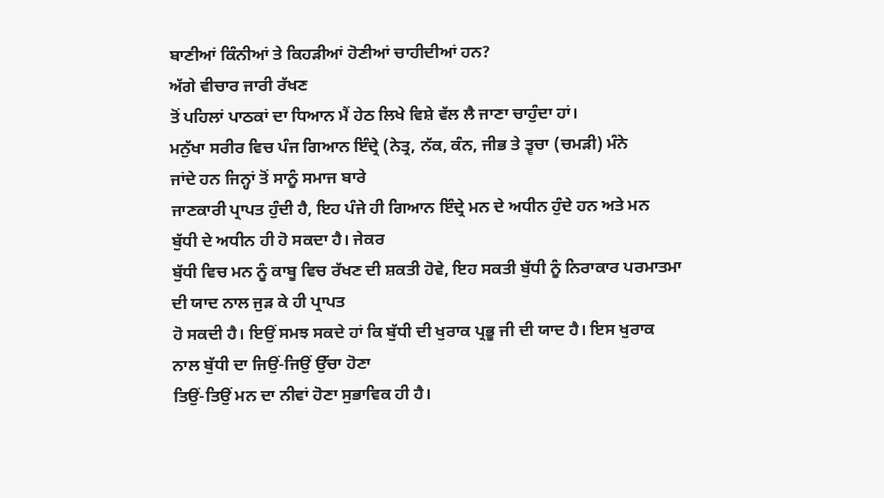ਬਾਣੀਆਂ ਕਿੰਨੀਆਂ ਤੇ ਕਿਹੜੀਆਂ ਹੋਣੀਆਂ ਚਾਹੀਦੀਆਂ ਹਨ?
ਅੱਗੇ ਵੀਚਾਰ ਜਾਰੀ ਰੱਖਣ
ਤੋਂ ਪਹਿਲਾਂ ਪਾਠਕਾਂ ਦਾ ਧਿਆਨ ਮੈਂ ਹੇਠ ਲਿਖੇ ਵਿਸ਼ੇ ਵੱਲ ਲੈ ਜਾਣਾ ਚਾਹੁੰਦਾ ਹਾਂ।
ਮਨੁੱਖਾ ਸਰੀਰ ਵਿਚ ਪੰਜ ਗਿਆਨ ਇੰਦ੍ਰੇ (ਨੇਤ੍ਰ, ਨੱਕ, ਕੰਨ, ਜੀਭ ਤੇ ਤ੍ਵਚਾ (ਚਮੜੀ) ਮੰਨੇ
ਜਾਂਦੇ ਹਨ ਜਿਨ੍ਹਾਂ ਤੋਂ ਸਾਨੂੰ ਸਮਾਜ ਬਾਰੇ
ਜਾਣਕਾਰੀ ਪ੍ਰਾਪਤ ਹੁੰਦੀ ਹੈ, ਇਹ ਪੰਜੇ ਹੀ ਗਿਆਨ ਇੰਦ੍ਰੇ ਮਨ ਦੇ ਅਧੀਨ ਹੁੰਦੇ ਹਨ ਅਤੇ ਮਨ
ਬੁੱਧੀ ਦੇ ਅਧੀਨ ਹੀ ਹੋ ਸਕਦਾ ਹੈ। ਜੇਕਰ
ਬੁੱਧੀ ਵਿਚ ਮਨ ਨੂੰ ਕਾਬੂ ਵਿਚ ਰੱਖਣ ਦੀ ਸ਼ਕਤੀ ਹੋਵੇ, ਇਹ ਸਕਤੀ ਬੁੱਧੀ ਨੂੰ ਨਿਰਾਕਾਰ ਪਰਮਾਤਮਾ
ਦੀ ਯਾਦ ਨਾਲ ਜੁੜ ਕੇ ਹੀ ਪ੍ਰਾਪਤ
ਹੋ ਸਕਦੀ ਹੈ। ਇਉਂ ਸਮਝ ਸਕਦੇ ਹਾਂ ਕਿ ਬੁੱਧੀ ਦੀ ਖੁਰਾਕ ਪ੍ਰਭੂ ਜੀ ਦੀ ਯਾਦ ਹੈ। ਇਸ ਖੁਰਾਕ
ਨਾਲ ਬੁੱਧੀ ਦਾ ਜਿਉਂ-ਜਿਉਂ ਉੱਚਾ ਹੋਣਾ
ਤਿਉਂ-ਤਿਉਂ ਮਨ ਦਾ ਨੀਵਾਂ ਹੋਣਾ ਸੁਭਾਵਿਕ ਹੀ ਹੈ।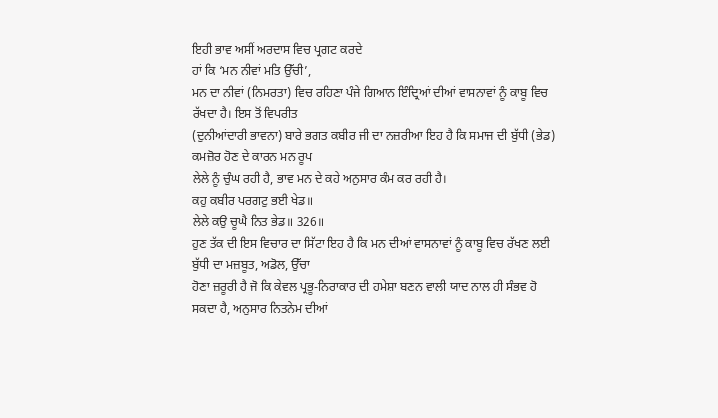ਇਹੀ ਭਾਵ ਅਸੀਂ ਅਰਦਾਸ ਵਿਚ ਪ੍ਰਗਟ ਕਰਦੇ
ਹਾਂ ਕਿ ‘ਮਨ ਨੀਵਾਂ ਮਤਿ ਉੱਚੀ’,
ਮਨ ਦਾ ਨੀਵਾਂ (ਨਿਮਰਤਾ) ਵਿਚ ਰਹਿਣਾ ਪੰਜੇ ਗਿਆਨ ਇੰਦ੍ਰਿਆਂ ਦੀਆਂ ਵਾਸਨਾਵਾਂ ਨੂੰ ਕਾਬੂ ਵਿਚ
ਰੱਖਦਾ ਹੈ। ਇਸ ਤੋਂ ਵਿਪਰੀਤ
(ਦੁਨੀਆਂਦਾਰੀ ਭਾਵਨਾ) ਬਾਰੇ ਭਗਤ ਕਬੀਰ ਜੀ ਦਾ ਨਜ਼ਰੀਆ ਇਹ ਹੈ ਕਿ ਸਮਾਜ ਦੀ ਬੁੱਧੀ (ਭੇਡ)
ਕਮਜ਼ੋਰ ਹੋਣ ਦੇ ਕਾਰਨ ਮਨ ਰੂਪ
ਲੇਲੇ ਨੂੰ ਚੁੰਘ ਰਹੀ ਹੈ, ਭਾਵ ਮਨ ਦੇ ਕਹੇ ਅਨੁਸਾਰ ਕੰਮ ਕਰ ਰਹੀ ਹੈ।
ਕਹੁ ਕਬੀਰ ਪਰਗਟੁ ਭਈ ਖੇਡ॥
ਲੇਲੇ ਕਉ ਚੂਘੈ ਨਿਤ ਭੇਡ॥ 326॥
ਹੁਣ ਤੱਕ ਦੀ ਇਸ ਵਿਚਾਰ ਦਾ ਸਿੱਟਾ ਇਹ ਹੈ ਕਿ ਮਨ ਦੀਆਂ ਵਾਸਨਾਵਾਂ ਨੂੰ ਕਾਬੂ ਵਿਚ ਰੱਖਣ ਲਈ
ਬੁੱਧੀ ਦਾ ਮਜ਼ਬੂਤ, ਅਡੋਲ, ਉੱਚਾ
ਹੋਣਾ ਜ਼ਰੂਰੀ ਹੈ ਜੋ ਕਿ ਕੇਵਲ ਪ੍ਰਭੂ-ਨਿਰਾਕਾਰ ਦੀ ਹਮੇਸ਼ਾ ਬਣਨ ਵਾਲੀ ਯਾਦ ਨਾਲ ਹੀ ਸੰਭਵ ਹੋ
ਸਕਦਾ ਹੈ, ਅਨੁਸਾਰ ਨਿਤਨੇਮ ਦੀਆਂ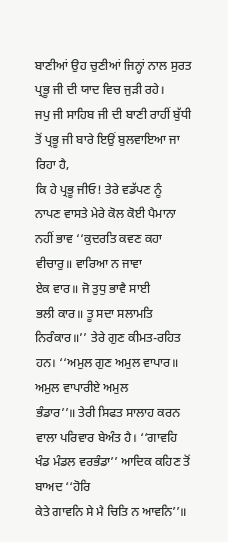ਬਾਣੀਆਂ ਉਹ ਚੁਣੀਆਂ ਜਿਨ੍ਹਾਂ ਨਾਲ ਸੁਰਤ ਪ੍ਰਭੂ ਜੀ ਦੀ ਯਾਦ ਵਿਚ ਜੁੜੀ ਰਹੇ।
ਜਪੁ ਜੀ ਸਾਹਿਬ ਜੀ ਦੀ ਬਾਣੀ ਰਾਹੀਂ ਬੁੱਧੀ ਤੋਂ ਪ੍ਰਭੂ ਜੀ ਬਾਰੇ ਇਉਂ ਬੁਲਵਾਇਆ ਜਾ ਰਿਹਾ ਹੈ,
ਕਿ ਹੇ ਪ੍ਰਭੂ ਜੀਓ! ਤੇਰੇ ਵਡੱਪਣ ਨੂੰ
ਨਾਪਣ ਵਾਸਤੇ ਮੇਰੇ ਕੋਲ ਕੋਈ ਪੈਮਾਨਾ ਨਹੀਂ ਭਾਵ ‘‘ਕੁਦਰਤਿ ਕਵਣ ਕਹਾ ਵੀਚਾਰੁ॥ ਵਾਰਿਆ ਨ ਜਾਵਾ
ਏਕ ਵਾਰ॥ ਜੋ ਤੁਧੁ ਭਾਵੈ ਸਾਈ
ਭਲੀ ਕਾਰ॥ ਤੂ ਸਦਾ ਸਲਾਮਤਿ ਨਿਰੰਕਾਰ॥’’ ਤੇਰੇ ਗੁਣ ਕੀਮਤ-ਰਹਿਤ ਹਨ। ‘‘ਅਮੁਲ ਗੁਣ ਅਮੁਲ ਵਾਪਾਰ॥
ਅਮੁਲ ਵਾਪਾਰੀਏ ਅਮੁਲ
ਭੰਡਾਰ’’॥ ਤੇਰੀ ਸਿਫਤ ਸਾਲਾਹ ਕਰਨ ਵਾਲਾ ਪਰਿਵਾਰ ਬੇਅੰਤ ਹੈ। ‘‘ਗਾਵਹਿ ਖੰਡ ਮੰਡਲ ਵਰਭੰਡਾ’’ ਆਦਿਕ ਕਹਿਣ ਤੋਂ ਬਾਅਦ ‘‘ਹੋਰਿ
ਕੇਤੇ ਗਾਵਨਿ ਸੇ ਮੈ ਚਿਤਿ ਨ ਆਵਨਿ’’॥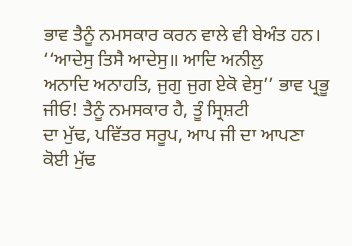ਭਾਵ ਤੈਨੂੰ ਨਮਸਕਾਰ ਕਰਨ ਵਾਲੇ ਵੀ ਬੇਅੰਤ ਹਨ। ‘‘ਆਦੇਸੁ ਤਿਸੈ ਆਦੇਸੁ॥ ਆਦਿ ਅਨੀਲੁ
ਅਨਾਦਿ ਅਨਾਹਤਿ, ਜੁਗੁ ਜੁਗ ਏਕੋ ਵੇਸੁ’’ ਭਾਵ ਪ੍ਰਭੂ ਜੀਓ! ਤੈਨੂੰ ਨਮਸਕਾਰ ਹੈ, ਤੂੰ ਸ੍ਰਿਸ਼ਟੀ
ਦਾ ਮੁੱਢ, ਪਵਿੱਤਰ ਸਰੂਪ, ਆਪ ਜੀ ਦਾ ਆਪਣਾ
ਕੋਈ ਮੁੱਢ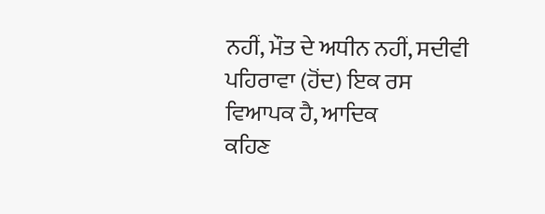ਨਹੀਂ, ਮੌਤ ਦੇ ਅਧੀਨ ਨਹੀਂ, ਸਦੀਵੀ ਪਹਿਰਾਵਾ (ਹੋਂਦ) ਇਕ ਰਸ ਵਿਆਪਕ ਹੈ, ਆਦਿਕ
ਕਹਿਣ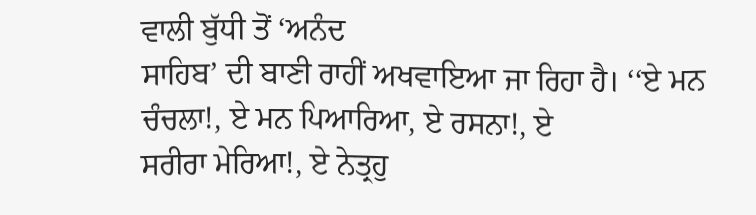ਵਾਲੀ ਬੁੱਧੀ ਤੋਂ ‘ਅਨੰਦ
ਸਾਹਿਬ’ ਦੀ ਬਾਣੀ ਰਾਹੀਂ ਅਖਵਾਇਆ ਜਾ ਰਿਹਾ ਹੈ। ‘‘ਏ ਮਨ ਚੰਚਲਾ!, ਏ ਮਨ ਪਿਆਰਿਆ, ਏ ਰਸਨਾ!, ਏ
ਸਰੀਰਾ ਮੇਰਿਆ!, ਏ ਨੇਤ੍ਰਹੁ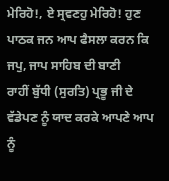ਮੇਰਿਹੋ!, ਏ ਸ੍ਰਵਣਹੁ ਮੇਰਿਹੋ! ਹੁਣ ਪਾਠਕ ਜਨ ਆਪ ਫੈਸਲਾ ਕਰਨ ਕਿ ਜਪੁ, ਜਾਪ ਸਾਹਿਬ ਦੀ ਬਾਣੀ
ਰਾਹੀਂ ਬੁੱਧੀ (ਸੁਰਤਿ) ਪ੍ਰਭੂ ਜੀ ਦੇ
ਵੱਡੇਪਣ ਨੂੰ ਯਾਦ ਕਰਕੇ ਆਪਣੇ ਆਪ ਨੂੰ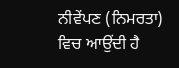ਨੀਵੇਂਪਣ (ਨਿਮਰਤਾ) ਵਿਚ ਆਉਂਦੀ ਹੈ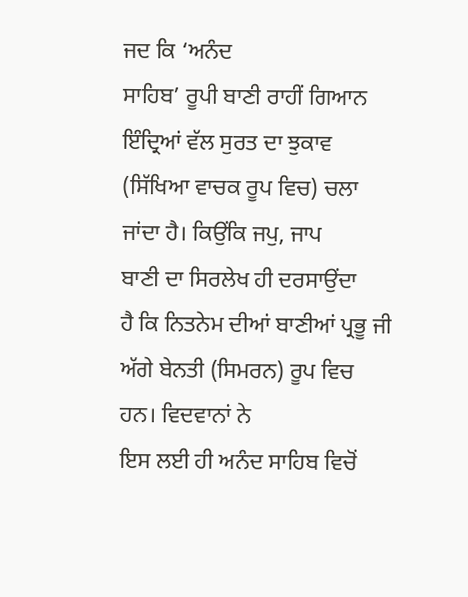ਜਦ ਕਿ ‘ਅਨੰਦ
ਸਾਹਿਬ’ ਰੂਪੀ ਬਾਣੀ ਰਾਹੀਂ ਗਿਆਨ
ਇੰਦ੍ਰਿਆਂ ਵੱਲ ਸੁਰਤ ਦਾ ਝੁਕਾਵ (ਸਿੱਖਿਆ ਵਾਚਕ ਰੂਪ ਵਿਚ) ਚਲਾ ਜਾਂਦਾ ਹੈ। ਕਿਉਂਕਿ ਜਪੁ, ਜਾਪ
ਬਾਣੀ ਦਾ ਸਿਰਲੇਖ ਹੀ ਦਰਸਾਉਂਦਾ
ਹੈ ਕਿ ਨਿਤਨੇਮ ਦੀਆਂ ਬਾਣੀਆਂ ਪ੍ਰਭੂ ਜੀ ਅੱਗੇ ਬੇਨਤੀ (ਸਿਮਰਨ) ਰੂਪ ਵਿਚ ਹਨ। ਵਿਦਵਾਨਾਂ ਨੇ
ਇਸ ਲਈ ਹੀ ਅਨੰਦ ਸਾਹਿਬ ਵਿਚੋਂ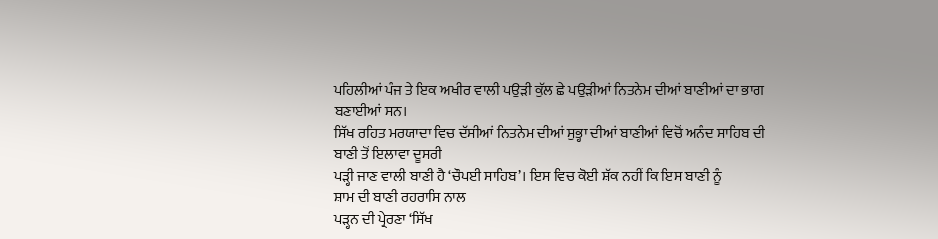ਪਹਿਲੀਆਂ ਪੰਜ ਤੇ ਇਕ ਅਖੀਰ ਵਾਲੀ ਪਉੜੀ ਕੁੱਲ ਛੇ ਪਉੜੀਆਂ ਨਿਤਨੇਮ ਦੀਆਂ ਬਾਣੀਆਂ ਦਾ ਭਾਗ
ਬਣਾਈਆਂ ਸਨ।
ਸਿੱਖ ਰਹਿਤ ਮਰਯਾਦਾ ਵਿਚ ਦੱਸੀਆਂ ਨਿਤਨੇਮ ਦੀਆਂ ਸੁਭ੍ਹਾ ਦੀਆਂ ਬਾਣੀਆਂ ਵਿਚੋਂ ਅਨੰਦ ਸਾਹਿਬ ਦੀ
ਬਾਣੀ ਤੋਂ ਇਲਾਵਾ ਦੂਸਰੀ
ਪੜ੍ਹੀ ਜਾਣ ਵਾਲੀ ਬਾਣੀ ਹੈ ‘ਚੌਪਈ ਸਾਹਿਬ’। ਇਸ ਵਿਚ ਕੋਈ ਸ਼ੱਕ ਨਹੀਂ ਕਿ ਇਸ ਬਾਣੀ ਨੂੰ
ਸ਼ਾਮ ਦੀ ਬਾਣੀ ਰਹਰਾਸਿ ਨਾਲ
ਪੜ੍ਹਨ ਦੀ ਪ੍ਰੇਰਣਾ ‘ਸਿੱਖ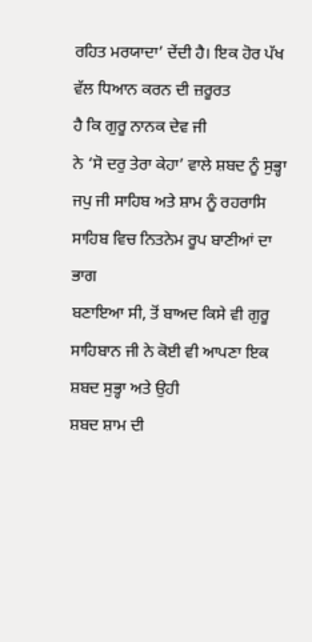ਰਹਿਤ ਮਰਯਾਦਾ’ ਦੇਂਦੀ ਹੈ। ਇਕ ਹੋਰ ਪੱਖ ਵੱਲ ਧਿਆਨ ਕਰਨ ਦੀ ਜ਼ਰੂਰਤ
ਹੈ ਕਿ ਗੁਰੂ ਨਾਨਕ ਦੇਵ ਜੀ
ਨੇ ‘ਸੋ ਦਰੁ ਤੇਰਾ ਕੇਹਾ’ ਵਾਲੇ ਸ਼ਬਦ ਨੂੰ ਸੁਭ੍ਹਾ ਜਪੁ ਜੀ ਸਾਹਿਬ ਅਤੇ ਸ਼ਾਮ ਨੂੰ ਰਹਰਾਸਿ
ਸਾਹਿਬ ਵਿਚ ਨਿਤਨੇਮ ਰੂਪ ਬਾਣੀਆਂ ਦਾ ਭਾਗ
ਬਣਾਇਆ ਸੀ, ਤੋਂ ਬਾਅਦ ਕਿਸੇ ਵੀ ਗੁਰੂ ਸਾਹਿਬਾਨ ਜੀ ਨੇ ਕੋਈ ਵੀ ਆਪਣਾ ਇਕ ਸ਼ਬਦ ਸੁਭ੍ਹਾ ਅਤੇ ਉਹੀ
ਸ਼ਬਦ ਸ਼ਾਮ ਦੀ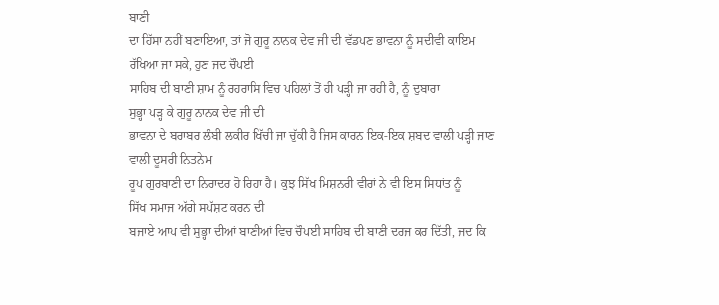ਬਾਣੀ
ਦਾ ਹਿੱਸਾ ਨਹੀਂ ਬਣਾਇਆ, ਤਾਂ ਜੋ ਗੁਰੂ ਨਾਨਕ ਦੇਵ ਜੀ ਦੀ ਵੱਡਪਣ ਭਾਵਨਾ ਨੂੰ ਸਦੀਵੀ ਕਾਇਮ
ਰੱਖਿਆ ਜਾ ਸਕੇ, ਹੁਣ ਜਦ ਚੌਪਈ
ਸਾਹਿਬ ਦੀ ਬਾਣੀ ਸ਼ਾਮ ਨੂੰ ਰਹਰਾਸਿ ਵਿਚ ਪਹਿਲਾਂ ਤੋਂ ਹੀ ਪੜ੍ਹੀ ਜਾ ਰਹੀ ਹੈ, ਨੂੰ ਦੁਬਾਰਾ
ਸੁਭ੍ਹਾ ਪੜ੍ਹ ਕੇ ਗੁਰੂ ਨਾਨਕ ਦੇਵ ਜੀ ਦੀ
ਭਾਵਨਾ ਦੇ ਬਰਾਬਰ ਲੰਬੀ ਲਕੀਰ ਖਿੱਚੀ ਜਾ ਚੁੱਕੀ ਹੈ ਜਿਸ ਕਾਰਨ ਇਕ-ਇਕ ਸ਼ਬਦ ਵਾਲੀ ਪੜ੍ਹੀ ਜਾਣ
ਵਾਲੀ ਦੂਸਰੀ ਨਿਤਨੇਮ
ਰੂਪ ਗੁਰਬਾਣੀ ਦਾ ਨਿਰਾਦਰ ਹੋ ਰਿਹਾ ਹੈ। ਕੁਝ ਸਿੱਖ ਮਿਸ਼ਨਰੀ ਵੀਰਾਂ ਨੇ ਵੀ ਇਸ ਸਿਧਾਂਤ ਨੂੰ
ਸਿੱਖ ਸਮਾਜ ਅੱਗੇ ਸਪੱਸ਼ਟ ਕਰਨ ਦੀ
ਬਜਾਏ ਆਪ ਵੀ ਸੁਭ੍ਹਾ ਦੀਆਂ ਬਾਣੀਆਂ ਵਿਚ ਚੌਪਈ ਸਾਹਿਬ ਦੀ ਬਾਣੀ ਦਰਜ ਕਰ ਦਿੱਤੀ, ਜਦ ਕਿ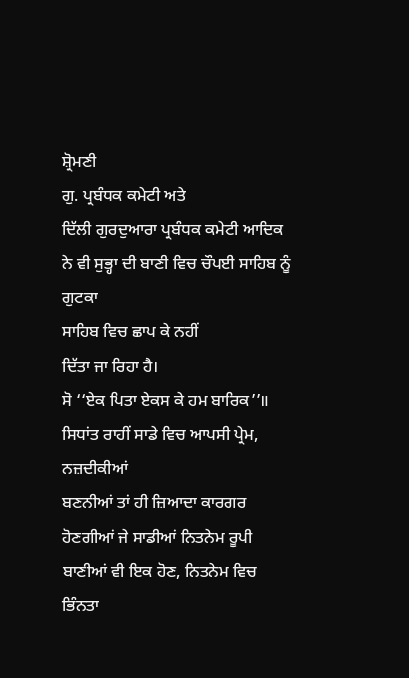ਸ਼੍ਰੋਮਣੀ
ਗੁ. ਪ੍ਰਬੰਧਕ ਕਮੇਟੀ ਅਤੇ
ਦਿੱਲੀ ਗੁਰਦੁਆਰਾ ਪ੍ਰਬੰਧਕ ਕਮੇਟੀ ਆਦਿਕ ਨੇ ਵੀ ਸੁਭ੍ਹਾ ਦੀ ਬਾਣੀ ਵਿਚ ਚੌਪਈ ਸਾਹਿਬ ਨੂੰ ਗੁਟਕਾ
ਸਾਹਿਬ ਵਿਚ ਛਾਪ ਕੇ ਨਹੀਂ
ਦਿੱਤਾ ਜਾ ਰਿਹਾ ਹੈ।
ਸੋ ‘‘ਏਕ ਪਿਤਾ ਏਕਸ ਕੇ ਹਮ ਬਾਰਿਕ’’॥ ਸਿਧਾਂਤ ਰਾਹੀਂ ਸਾਡੇ ਵਿਚ ਆਪਸੀ ਪ੍ਰੇਮ, ਨਜ਼ਦੀਕੀਆਂ
ਬਣਨੀਆਂ ਤਾਂ ਹੀ ਜ਼ਿਆਦਾ ਕਾਰਗਰ
ਹੋਣਗੀਆਂ ਜੇ ਸਾਡੀਆਂ ਨਿਤਨੇਮ ਰੂਪੀ ਬਾਣੀਆਂ ਵੀ ਇਕ ਹੋਣ, ਨਿਤਨੇਮ ਵਿਚ ਭਿੰਨਤਾ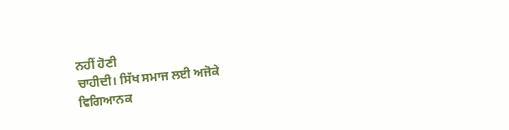ਨਹੀਂ ਹੋਣੀ
ਚਾਹੀਦੀ। ਸਿੱਖ ਸਮਾਜ ਲਈ ਅਜੋਕੇ
ਵਿਗਿਆਨਕ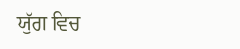ਯੁੱਗ ਵਿਚ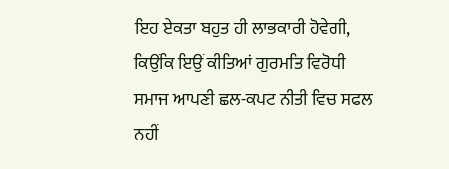ਇਹ ਏਕਤਾ ਬਹੁਤ ਹੀ ਲਾਭਕਾਰੀ ਹੋਵੇਗੀ, ਕਿਉਂਕਿ ਇਉਂ ਕੀਤਿਆਂ ਗੁਰਮਤਿ ਵਿਰੋਧੀ
ਸਮਾਜ ਆਪਣੀ ਛਲ-ਕਪਟ ਨੀਤੀ ਵਿਚ ਸਫਲ ਨਹੀਂ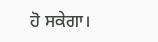ਹੋ ਸਕੇਗਾ।